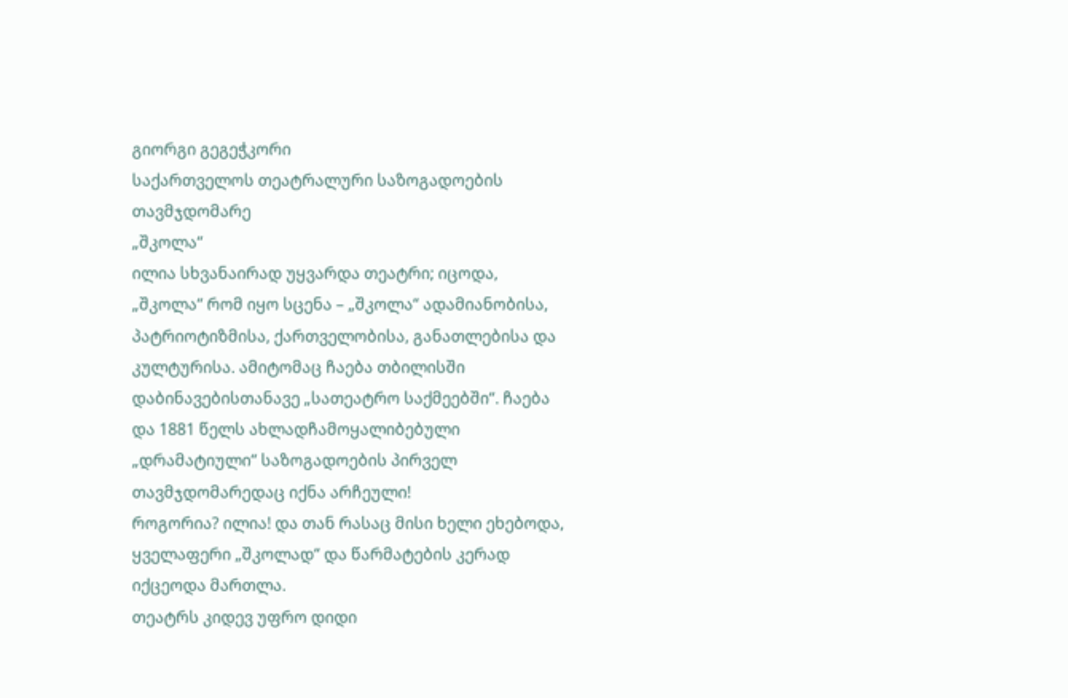გიორგი გეგეჭკორი
საქართველოს თეატრალური საზოგადოების თავმჯდომარე
„შკოლა“
ილია სხვანაირად უყვარდა თეატრი; იცოდა, „შკოლა“ რომ იყო სცენა – „შკოლა“ ადამიანობისა, პატრიოტიზმისა, ქართველობისა, განათლებისა და კულტურისა. ამიტომაც ჩაება თბილისში დაბინავებისთანავე „სათეატრო საქმეებში“. ჩაება და 1881 წელს ახლადჩამოყალიბებული „დრამატიული“ საზოგადოების პირველ თავმჯდომარედაც იქნა არჩეული!
როგორია? ილია! და თან რასაც მისი ხელი ეხებოდა, ყველაფერი „შკოლად“ და წარმატების კერად იქცეოდა მართლა.
თეატრს კიდევ უფრო დიდი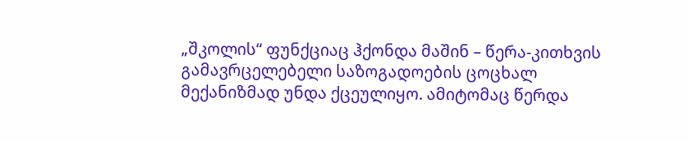„შკოლის“ ფუნქციაც ჰქონდა მაშინ – წერა-კითხვის გამავრცელებელი საზოგადოების ცოცხალ მექანიზმად უნდა ქცეულიყო. ამიტომაც წერდა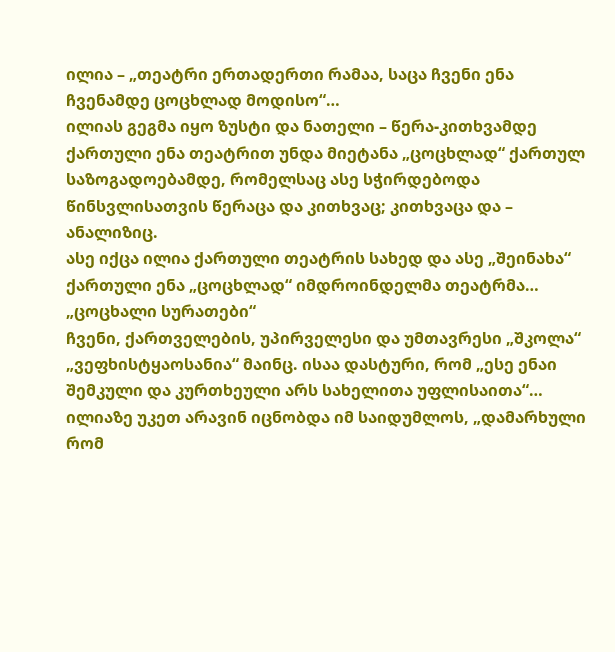ილია – „თეატრი ერთადერთი რამაა, საცა ჩვენი ენა ჩვენამდე ცოცხლად მოდისო“…
ილიას გეგმა იყო ზუსტი და ნათელი – წერა-კითხვამდე ქართული ენა თეატრით უნდა მიეტანა „ცოცხლად“ ქართულ საზოგადოებამდე, რომელსაც ასე სჭირდებოდა წინსვლისათვის წერაცა და კითხვაც; კითხვაცა და – ანალიზიც.
ასე იქცა ილია ქართული თეატრის სახედ და ასე „შეინახა“ ქართული ენა „ცოცხლად“ იმდროინდელმა თეატრმა…
„ცოცხალი სურათები“
ჩვენი, ქართველების, უპირველესი და უმთავრესი „შკოლა“ „ვეფხისტყაოსანია“ მაინც. ისაა დასტური, რომ „ესე ენაი შემკული და კურთხეული არს სახელითა უფლისაითა“…
ილიაზე უკეთ არავინ იცნობდა იმ საიდუმლოს, „დამარხული რომ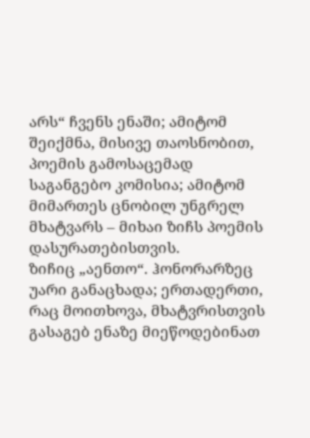არს“ ჩვენს ენაში; ამიტომ შეიქმნა, მისივე თაოსნობით, პოემის გამოსაცემად საგანგებო კომისია; ამიტომ მიმართეს ცნობილ უნგრელ მხატვარს – მიხაი ზიჩს პოემის დასურათებისთვის.
ზიჩიც „აენთო“. ჰონორარზეც უარი განაცხადა; ერთადერთი, რაც მოითხოვა, მხატვრისთვის გასაგებ ენაზე მიეწოდებინათ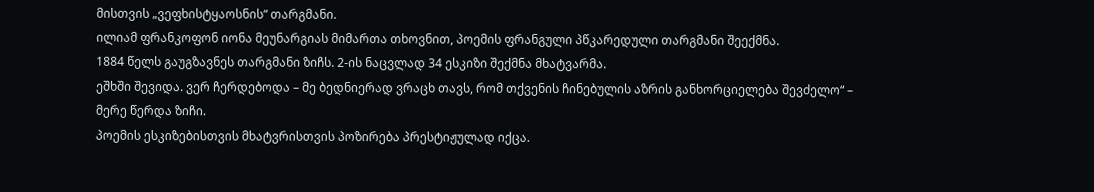მისთვის „ვეფხისტყაოსნის“ თარგმანი.
ილიამ ფრანკოფონ იონა მეუნარგიას მიმართა თხოვნით, პოემის ფრანგული პწკარედული თარგმანი შეექმნა.
1884 წელს გაუგზავნეს თარგმანი ზიჩს. 2-ის ნაცვლად 34 ესკიზი შექმნა მხატვარმა.
ეშხში შევიდა. ვერ ჩერდებოდა – მე ბედნიერად ვრაცხ თავს, რომ თქვენის ჩინებულის აზრის განხორციელება შევძელო“ – მერე წერდა ზიჩი.
პოემის ესკიზებისთვის მხატვრისთვის პოზირება პრესტიჟულად იქცა.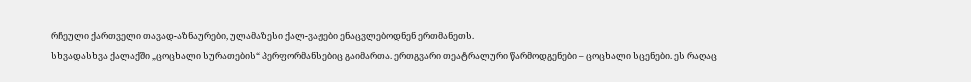რჩეული ქართველი თავად-აზნაურები, ულამაზესი ქალ-ვაჟები ენაცვლებოდნენ ერთმანეთს.
სხვადასხვა ქალაქში „ცოცხალი სურათების“ პერფორმანსებიც გაიმართა. ერთგვარი თეატრალური წარმოდგენები – ცოცხალი სცენები. ეს რაღაც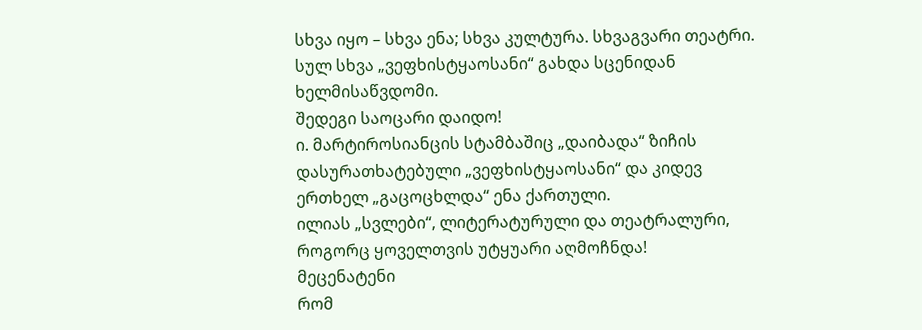სხვა იყო – სხვა ენა; სხვა კულტურა. სხვაგვარი თეატრი. სულ სხვა „ვეფხისტყაოსანი“ გახდა სცენიდან ხელმისაწვდომი.
შედეგი საოცარი დაიდო!
ი. მარტიროსიანცის სტამბაშიც „დაიბადა“ ზიჩის დასურათხატებული „ვეფხისტყაოსანი“ და კიდევ ერთხელ „გაცოცხლდა“ ენა ქართული.
ილიას „სვლები“, ლიტერატურული და თეატრალური, როგორც ყოველთვის უტყუარი აღმოჩნდა!
მეცენატენი
რომ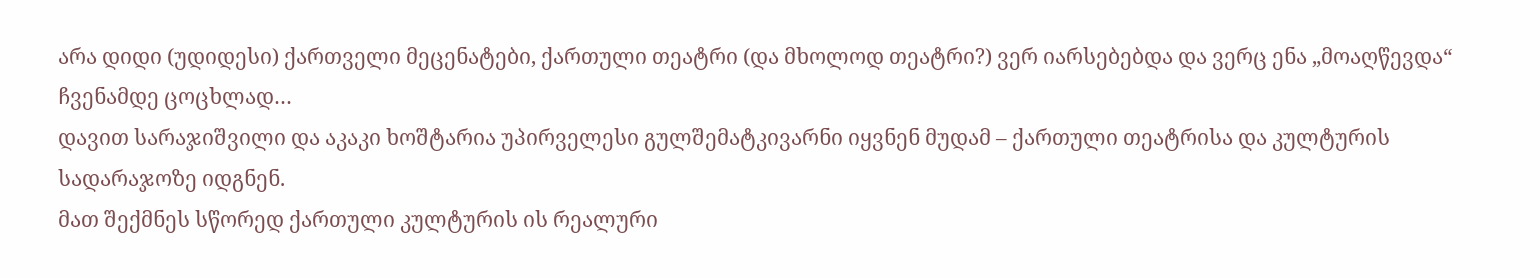არა დიდი (უდიდესი) ქართველი მეცენატები, ქართული თეატრი (და მხოლოდ თეატრი?) ვერ იარსებებდა და ვერც ენა „მოაღწევდა“ ჩვენამდე ცოცხლად…
დავით სარაჯიშვილი და აკაკი ხოშტარია უპირველესი გულშემატკივარნი იყვნენ მუდამ – ქართული თეატრისა და კულტურის სადარაჯოზე იდგნენ.
მათ შექმნეს სწორედ ქართული კულტურის ის რეალური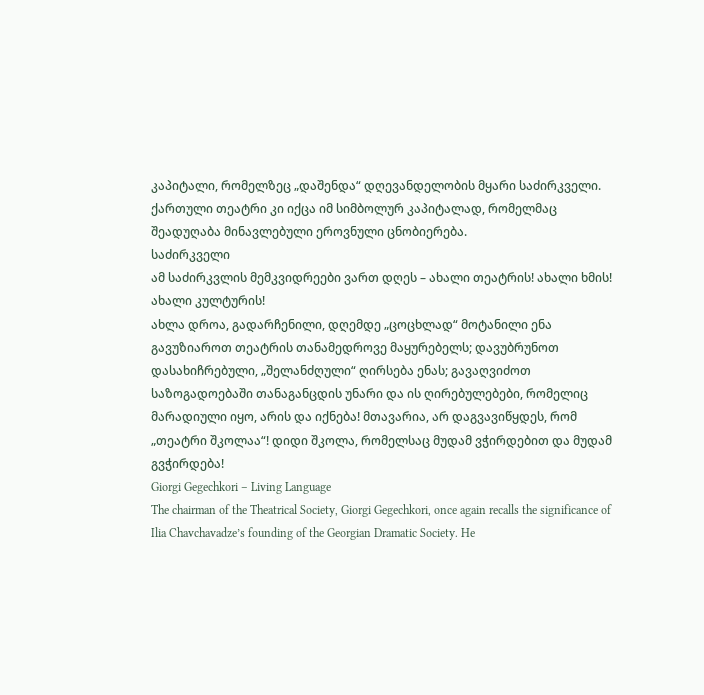კაპიტალი, რომელზეც „დაშენდა“ დღევანდელობის მყარი საძირკველი. ქართული თეატრი კი იქცა იმ სიმბოლურ კაპიტალად, რომელმაც შეადუღაბა მინავლებული ეროვნული ცნობიერება.
საძირკველი
ამ საძირკვლის მემკვიდრეები ვართ დღეს – ახალი თეატრის! ახალი ხმის! ახალი კულტურის!
ახლა დროა, გადარჩენილი, დღემდე „ცოცხლად“ მოტანილი ენა გავუზიაროთ თეატრის თანამედროვე მაყურებელს; დავუბრუნოთ დასახიჩრებული, „შელანძღული“ ღირსება ენას; გავაღვიძოთ საზოგადოებაში თანაგანცდის უნარი და ის ღირებულებები, რომელიც მარადიული იყო, არის და იქნება! მთავარია, არ დაგვავიწყდეს, რომ „თეატრი შკოლაა“! დიდი შკოლა, რომელსაც მუდამ ვჭირდებით და მუდამ გვჭირდება!
Giorgi Gegechkori – Living Language
The chairman of the Theatrical Society, Giorgi Gegechkori, once again recalls the significance of Ilia Chavchavadze’s founding of the Georgian Dramatic Society. He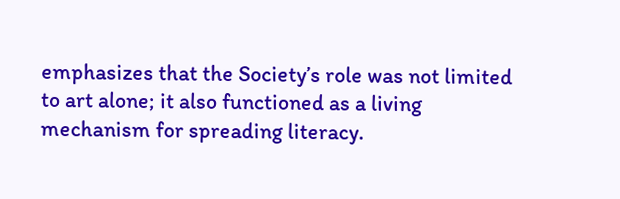emphasizes that the Society’s role was not limited to art alone; it also functioned as a living mechanism for spreading literacy.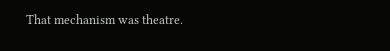That mechanism was theatre.